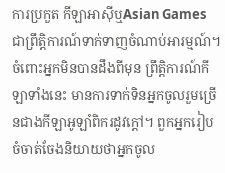ការប្រកួត កីឡាអាស៊ីឬAsian Games ជាព្រឹត្តិការណ៍ទាក់ទាញចំណាប់អារម្មណ៍។ ចំពោះអ្នកមិនបានដឹងពីមុន ព្រឹត្តិការណ៍កីឡាទាំងនេះ មានការទាក់ទិនអ្នកចូលរួមច្រើនជាងកីឡាអូឡាំពិករដូវក្តៅ។ ពួកអ្នករៀបចំចាត់ចែងនិយាយថាអ្នកចូល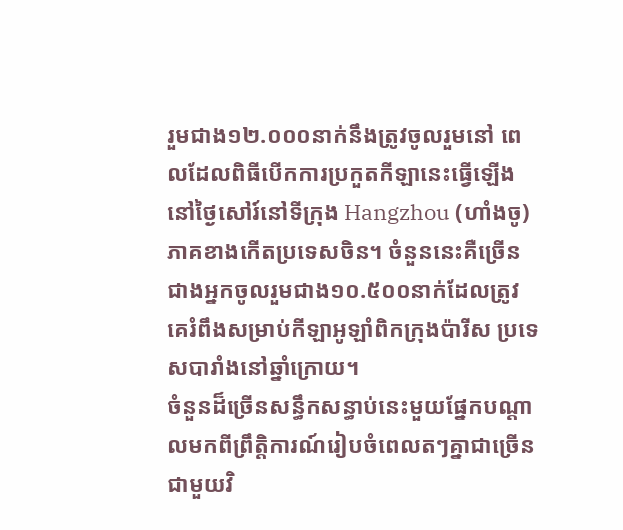រួមជាង១២.០០០នាក់នឹងត្រូវចូលរួមនៅ ពេលដែលពិធីបើកការប្រកួតកីឡានេះធ្វើឡើងនៅថ្ងៃសៅរ៍នៅទីក្រុង Hangzhou (ហាំងចូ) ភាគខាងកើតប្រទេសចិន។ ចំនួននេះគឺច្រើនជាងអ្នកចូលរួមជាង១០.៥០០នាក់ដែលត្រូវគេរំពឹងសម្រាប់កីឡាអូឡាំពិកក្រុងប៉ារីស ប្រទេសបារាំងនៅឆ្នាំក្រោយ។
ចំនួនដ៏ច្រើនសន្ធឹកសន្ធាប់នេះមួយផ្នែកបណ្តាលមកពីព្រឹត្តិការណ៍រៀបចំពេលតៗគ្នាជាច្រើន ជាមួយវិ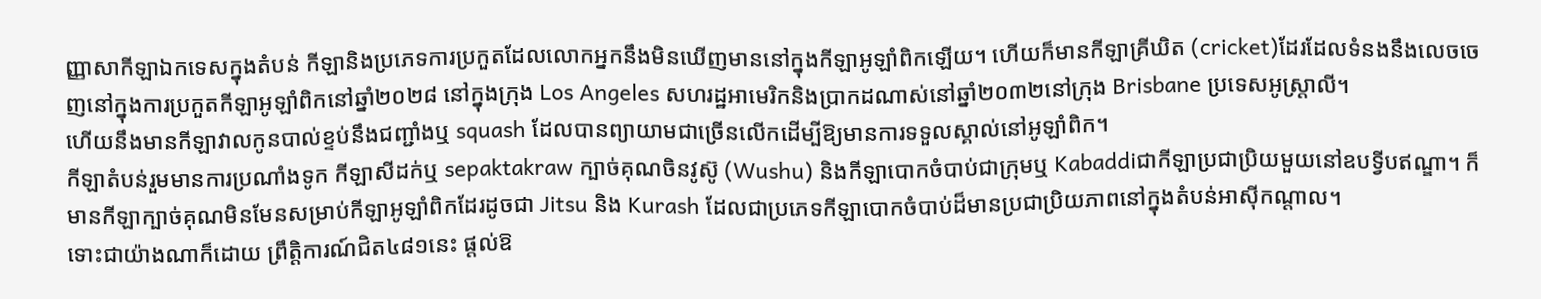ញ្ញាសាកីឡាឯកទេសក្នុងតំបន់ កីឡានិងប្រភេទការប្រកួតដែលលោកអ្នកនឹងមិនឃើញមាននៅក្នុងកីឡាអូឡាំពិកឡើយ។ ហើយក៏មានកីឡាគ្រីឃិត (cricket)ដែរដែលទំនងនឹងលេចចេញនៅក្នុងការប្រកួតកីឡាអូឡាំពិកនៅឆ្នាំ២០២៨ នៅក្នុងក្រុង Los Angeles សហរដ្ឋអាមេរិកនិងប្រាកដណាស់នៅឆ្នាំ២០៣២នៅក្រុង Brisbane ប្រទេសអូស្ត្រាលី។
ហើយនឹងមានកីឡាវាលកូនបាល់ខ្ទប់នឹងជញ្ជាំងឬ squash ដែលបានព្យាយាមជាច្រើនលើកដើម្បីឱ្យមានការទទួលស្គាល់នៅអូឡាំពិក។
កីឡាតំបន់រួមមានការប្រណាំងទូក កីឡាសីដក់ឬ sepaktakraw ក្បាច់គុណចិនវូស៊ូ (Wushu) និងកីឡាបោកចំបាប់ជាក្រុមឬ Kabaddiជាកីឡាប្រជាប្រិយមួយនៅឧបទ្វីបឥណ្ឌា។ ក៏មានកីឡាក្បាច់គុណមិនមែនសម្រាប់កីឡាអូឡាំពិកដែរដូចជា Jitsu និង Kurash ដែលជាប្រភេទកីឡាបោកចំបាប់ដ៏មានប្រជាប្រិយភាពនៅក្នុងតំបន់អាស៊ីកណ្តាល។
ទោះជាយ៉ាងណាក៏ដោយ ព្រឹត្តិការណ៍ជិត៤៨១នេះ ផ្តល់ឱ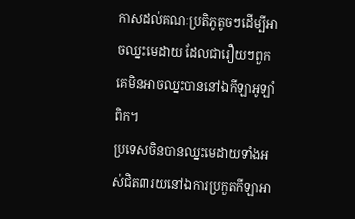កាសដល់គណៈប្រតិភូតូចៗដើម្បីអាចឈ្នះមេដាយ ដែលជារឿយៗពួកគេមិនអាចឈ្នះបាននៅឯកីឡាអូឡាំពិក។
ប្រទេសចិនបានឈ្នះមេដាយទាំងអស់ជិត៣រយនៅឯការប្រកួតកីឡាអា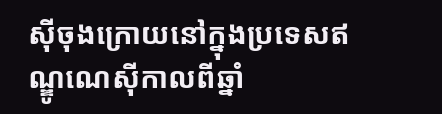ស៊ីចុងក្រោយនៅក្នុងប្រទេសឥណ្ឌូណេស៊ីកាលពីឆ្នាំ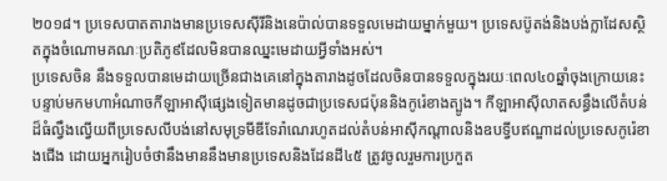២០១៨។ ប្រទេសបាតតារាងមានប្រទេសស៊ីរីនិងនេប៉ាល់បានទទួលមេដាយម្នាក់មួយ។ ប្រទេសប៊ូតង់និងបង់ក្លាដែសស្ថិតក្នុងចំណោមគណៈប្រតិភូ៩ដែលមិនបានឈ្នះមេដាយអ្វីទាំងអស់។
ប្រទេសចិន នឹងទទួលបានមេដាយច្រើនជាងគេនៅក្នុងតារាងដូចដែលចិនបានទទួលក្នុងរយៈពេល៤០ឆ្នាំចុងក្រោយនេះ បន្ទាប់មកមហាអំណាចកីឡាអាស៊ីផ្សេងទៀតមានដូចជាប្រទេសជប៉ុននិងកូរ៉េខាងត្បូង។ កីឡាអាស៊ីលាតសន្ធឹងលើតំបន់ដ៏ធំល្វឹងល្វើយពីប្រទេសលីបង់នៅសមុទ្រមីឌីទែរ៉ាណេរហូតដល់តំបន់អាស៊ីកណ្តាលនិងឧបទ្វីបឥណ្ឌាដល់ប្រទេសកូរ៉េខាងជើង ដោយអ្នករៀបចំថានឹងមាននឹងមានប្រទេសនិងដែនដី៤៥ ត្រូវចូលរួមការប្រកួត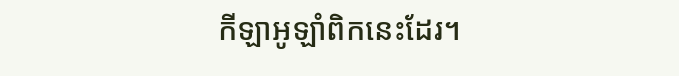កីឡាអូឡាំពិកនេះដែរ។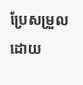ប្រែសម្រួលដោយ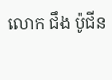លោក ជឹង ប៉ូជីន